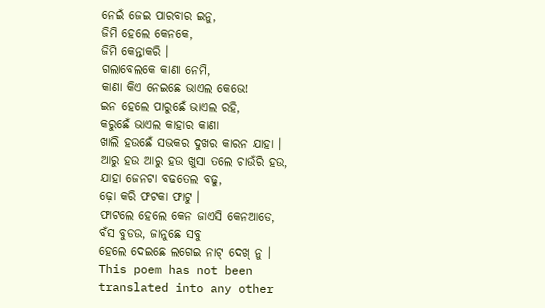ନେଇଁ ଜେଇ ପାରବାର ଇନୁ,
ଜିମି ହେଲେ କେନକେ,
ଜିମି କେନ୍ତାକରି ।
ଗଲାବେଲକେ କାଣା ନେମି,
କାଣା କିଏ ନେଇଛେ ଭାଏଲ କେଭେ!
ଇନ ହେଲେ ପାରୁଛେଁ ଭାଏଲ ରହି,
କରୁଛେଁ ଭାଏଲ କାହାର କାଣା
ଖାଲି ହଉଛେଁ ସଭକର ଦୁଖର କାରନ ଯାହା ।
ଆରୁ ହଉ ଆରୁ ହଉ ଖୁସା ତଲେ ଚାଉଁରି ହଉ,
ଯାହା ଜେନଟା ବଢତେଲ ବଢୁ,
ଢ଼ୋ କରି ଫଟକା ଫାଟୁ ।
ଫାଟଲେ ହେଲେ କେନ ଜାଏସି କେନଆଡେ,
ବଁସ ବୁଡଉ, ଜାନୁଛେ ସବୁ
ହେଲେ ଦେଇଛେ ଲଗେଇ ନାଟ୍ ଦେଖ୍ ନୁ ।
This poem has not been translated into any other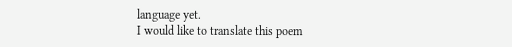language yet.
I would like to translate this poem